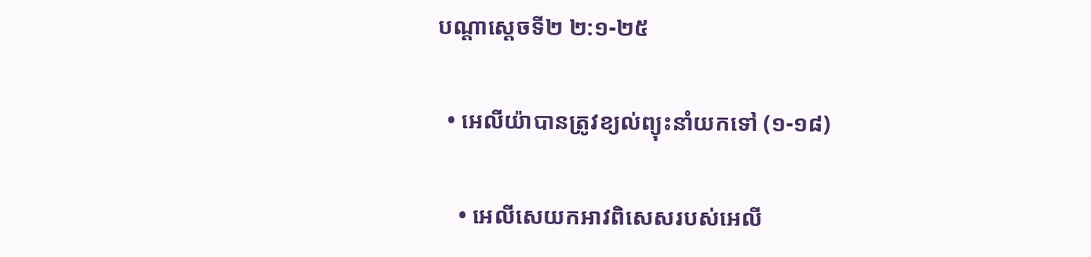បណ្ដាស្ដេចទី២ ២:១-២៥

  • អេលីយ៉ាបានត្រូវខ្យល់ព្យុះនាំយកទៅ (១-១៨)

    • អេលីសេយកអាវពិសេសរបស់អេលី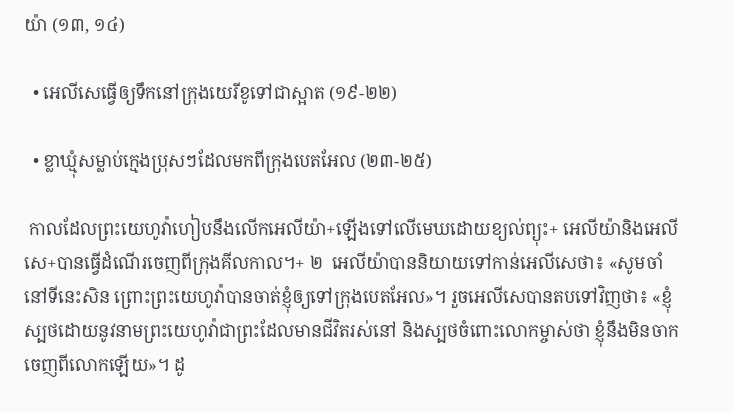យ៉ា (១៣, ១៤)

  • អេលីសេធ្វើឲ្យទឹកនៅក្រុងយេរីខូទៅជាស្អាត (១៩-២២)

  • ខ្លាឃ្មុំសម្លាប់ក្មេងប្រុសៗដែលមកពីក្រុងបេតអែល (២៣-២៥)

 កាលដែលព្រះយេហូវ៉ាហៀបនឹងលើកអេលីយ៉ា+ឡើងទៅលើមេឃដោយខ្យល់ព្យុះ+ អេលីយ៉ានិងអេលីសេ+បានធ្វើដំណើរចេញពីក្រុងគីលកាល។+ ២  អេលីយ៉ាបាននិយាយទៅកាន់អេលីសេថា៖ «សូមចាំនៅទីនេះសិន ព្រោះព្រះយេហូវ៉ាបានចាត់ខ្ញុំឲ្យទៅក្រុងបេតអែល»។ រួចអេលីសេបានតបទៅវិញថា៖ «ខ្ញុំស្បថដោយនូវនាមព្រះយេហូវ៉ាជាព្រះដែលមានជីវិតរស់នៅ និងស្បថចំពោះលោកម្ចាស់ថា ខ្ញុំនឹងមិនចាកចេញពីលោកឡើយ»។ ដូ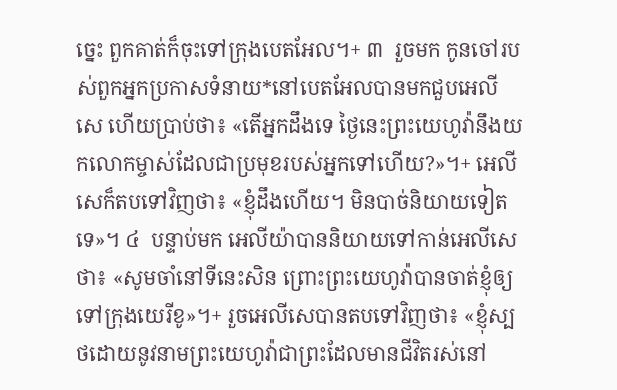ច្នេះ ពួកគាត់ក៏ចុះទៅក្រុងបេតអែល។+ ៣  រួចមក កូនចៅរបស់ពួកអ្នកប្រកាសទំនាយ*នៅបេតអែលបានមកជួបអេលីសេ ហើយប្រាប់ថា៖ «តើអ្នកដឹងទេ ថ្ងៃនេះព្រះយេហូវ៉ានឹងយកលោកម្ចាស់ដែលជាប្រមុខរបស់អ្នកទៅហើយ?»។+ អេលីសេក៏តបទៅវិញថា៖ «ខ្ញុំដឹងហើយ។ មិនបាច់និយាយទៀតទេ»។ ៤  បន្ទាប់មក អេលីយ៉ាបាននិយាយទៅកាន់អេលីសេថា៖ «សូមចាំនៅទីនេះសិន ព្រោះព្រះយេហូវ៉ាបានចាត់ខ្ញុំឲ្យទៅក្រុងយេរីខូ»។+ រួចអេលីសេបានតបទៅវិញថា៖ «ខ្ញុំស្បថដោយនូវនាមព្រះយេហូវ៉ាជាព្រះដែលមានជីវិតរស់នៅ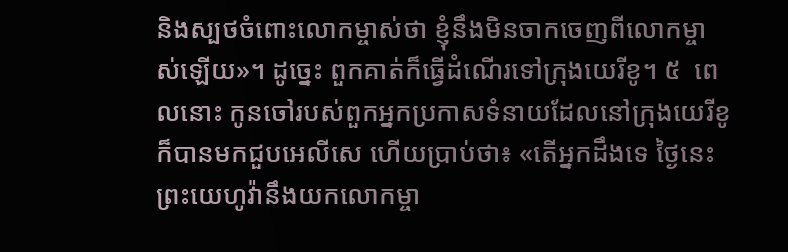និងស្បថចំពោះលោកម្ចាស់ថា ខ្ញុំនឹងមិនចាកចេញពីលោកម្ចាស់ឡើយ»។ ដូច្នេះ ពួកគាត់ក៏ធ្វើដំណើរទៅក្រុងយេរីខូ។ ៥  ពេលនោះ កូនចៅរបស់ពួកអ្នកប្រកាសទំនាយដែលនៅក្រុងយេរីខូក៏បានមកជួបអេលីសេ ហើយប្រាប់ថា៖ «តើអ្នកដឹងទេ ថ្ងៃនេះព្រះយេហូវ៉ានឹងយកលោកម្ចា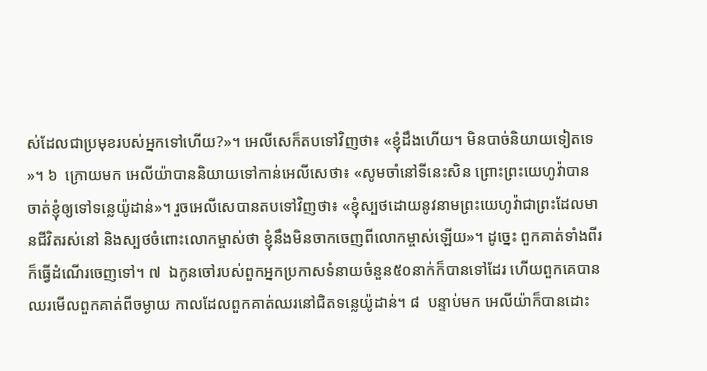ស់ដែលជាប្រមុខរបស់អ្នកទៅហើយ?»។ អេលីសេក៏តបទៅវិញថា៖ «ខ្ញុំដឹងហើយ។ មិនបាច់និយាយទៀតទេ»។ ៦  ក្រោយមក អេលីយ៉ាបាននិយាយទៅកាន់អេលីសេថា៖ «សូមចាំនៅទីនេះសិន ព្រោះព្រះយេហូវ៉ាបានចាត់ខ្ញុំឲ្យទៅទន្លេយ៉ូដាន់»។ រួចអេលីសេបានតបទៅវិញថា៖ «ខ្ញុំស្បថដោយនូវនាមព្រះយេហូវ៉ាជាព្រះដែលមានជីវិតរស់នៅ និងស្បថចំពោះលោកម្ចាស់ថា ខ្ញុំនឹងមិនចាកចេញពីលោកម្ចាស់ឡើយ»។ ដូច្នេះ ពួកគាត់ទាំងពីរក៏ធ្វើដំណើរចេញទៅ។ ៧  ឯកូនចៅរបស់ពួកអ្នកប្រកាសទំនាយចំនួន៥០នាក់ក៏បានទៅដែរ ហើយពួកគេបានឈរមើលពួកគាត់ពីចម្ងាយ កាលដែលពួកគាត់ឈរនៅជិតទន្លេយ៉ូដាន់។ ៨  បន្ទាប់មក អេលីយ៉ាក៏បានដោះ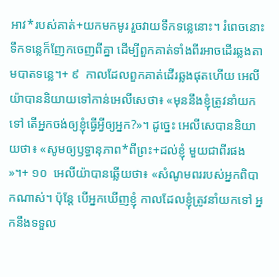អាវ*របស់គាត់+យកមកមូរ រួចវាយទឹកទន្លេនោះ។ រំពេចនោះ ទឹកទន្លេក៏ញែកចេញពីគ្នា ដើម្បីពួកគាត់ទាំងពីរអាចដើរឆ្លងតាមបាតទន្លេ។+ ៩  កាលដែលពួកគាត់ដើរឆ្លងផុតហើយ អេលីយ៉ាបាននិយាយទៅកាន់អេលីសេថា៖ «មុននឹងខ្ញុំត្រូវនាំយកទៅ តើអ្នកចង់ឲ្យខ្ញុំធ្វើអ្វីឲ្យអ្នក?»។ ដូច្នេះ អេលីសេបាននិយាយថា៖ «សូមឲ្យឫទ្ធានុភាព*ពីព្រះ+ដល់ខ្ញុំ មួយជាពីរផង»។+ ១០  អេលីយ៉ាបានឆ្លើយថា៖ «សំណូមពររបស់អ្នកពិបាកណាស់។ ប៉ុន្តែ បើអ្នកឃើញខ្ញុំ កាលដែលខ្ញុំត្រូវនាំយកទៅ អ្នកនឹងទទួល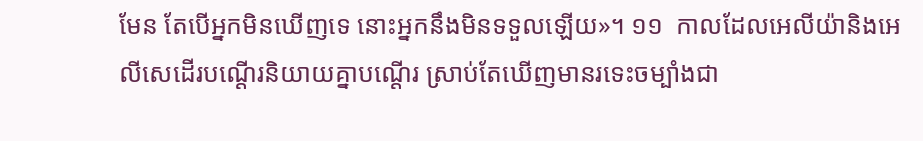មែន តែបើអ្នកមិនឃើញទេ នោះអ្នកនឹងមិនទទួលឡើយ»។ ១១  កាលដែលអេលីយ៉ានិងអេលីសេដើរបណ្ដើរនិយាយគ្នាបណ្ដើរ ស្រាប់តែឃើញមានរទេះចម្បាំងជា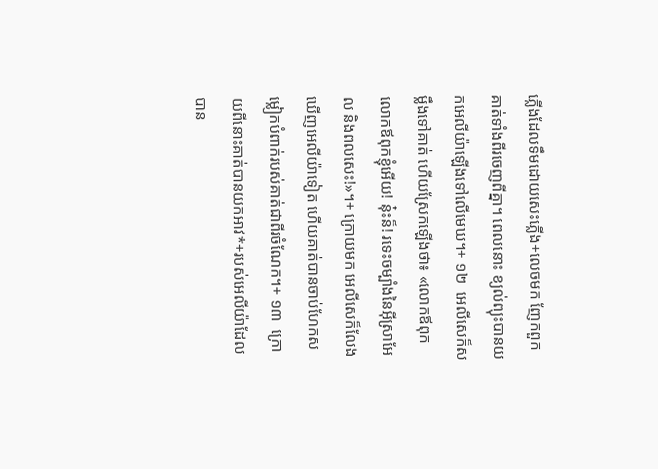ភ្លើងដែលទឹមដោយសេះភ្លើង+លេចមក ញែកពួកគាត់ទាំងពីរចេញពីគ្នា។ ពេលនោះ ខ្យល់ព្យុះបានយកអេលីយ៉ាឡើងទៅលើមេឃ។+ ១២  អេលីសេក៏សម្លឹងទៅគាត់ ហើយស្រែកឡើងថា៖ «លោកឪពុក លោកឪពុកខ្ញុំអើយ! នុ៎ះន៏! រទេះចម្បាំងនៃអ៊ីស្រាអែល និងពលសេះ!»។+ ក្រោយមក អេលីសេក៏លែងឃើញអេលីយ៉ាទៀត ហើយគាត់បានចាប់ហែកសម្លៀកបំពាក់របស់គាត់ជាពីរចំណែក។+ ១៣  ក្រោយពីនោះគាត់បានយកអាវ*+របស់អេលីយ៉ាដែលបាន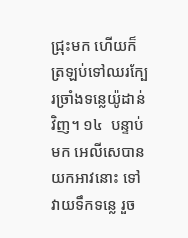ជ្រុះមក ហើយក៏ត្រឡប់ទៅឈរក្បែរច្រាំងទន្លេយ៉ូដាន់វិញ។ ១៤  បន្ទាប់មក អេលីសេបានយកអាវនោះ ទៅវាយទឹកទន្លេ រួច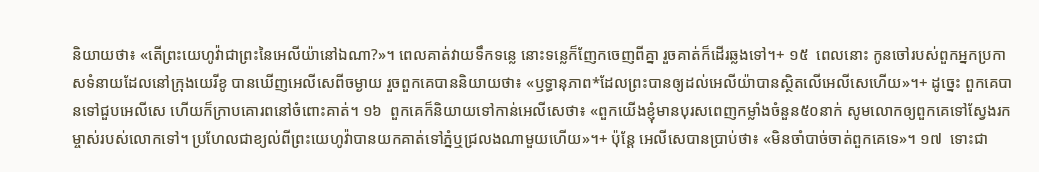និយាយថា៖ «តើព្រះយេហូវ៉ាជាព្រះនៃអេលីយ៉ានៅឯណា?»។ ពេលគាត់វាយទឹកទន្លេ នោះទន្លេក៏ញែកចេញពីគ្នា រួចគាត់ក៏ដើរឆ្លងទៅ។+ ១៥  ពេលនោះ កូនចៅរបស់ពួកអ្នកប្រកាសទំនាយដែលនៅក្រុងយេរីខូ បានឃើញអេលីសេពីចម្ងាយ រួចពួកគេបាននិយាយថា៖ «ឫទ្ធានុភាព*ដែលព្រះបានឲ្យដល់អេលីយ៉ាបានស្ថិតលើអេលីសេហើយ»។+ ដូច្នេះ ពួកគេបានទៅជួបអេលីសេ ហើយក៏ក្រាបគោរពនៅចំពោះគាត់។ ១៦  ពួកគេក៏និយាយទៅកាន់អេលីសេថា៖ «ពួកយើងខ្ញុំមានបុរសពេញកម្លាំងចំនួន៥០នាក់ សូមលោកឲ្យពួកគេទៅស្វែងរកម្ចាស់របស់លោកទៅ។ ប្រហែលជាខ្យល់ពីព្រះយេហូវ៉ាបានយកគាត់ទៅភ្នំឬជ្រលងណាមួយហើយ»។+ ប៉ុន្តែ អេលីសេបានប្រាប់ថា៖ «មិនចាំបាច់ចាត់ពួកគេទេ»។ ១៧  ទោះជា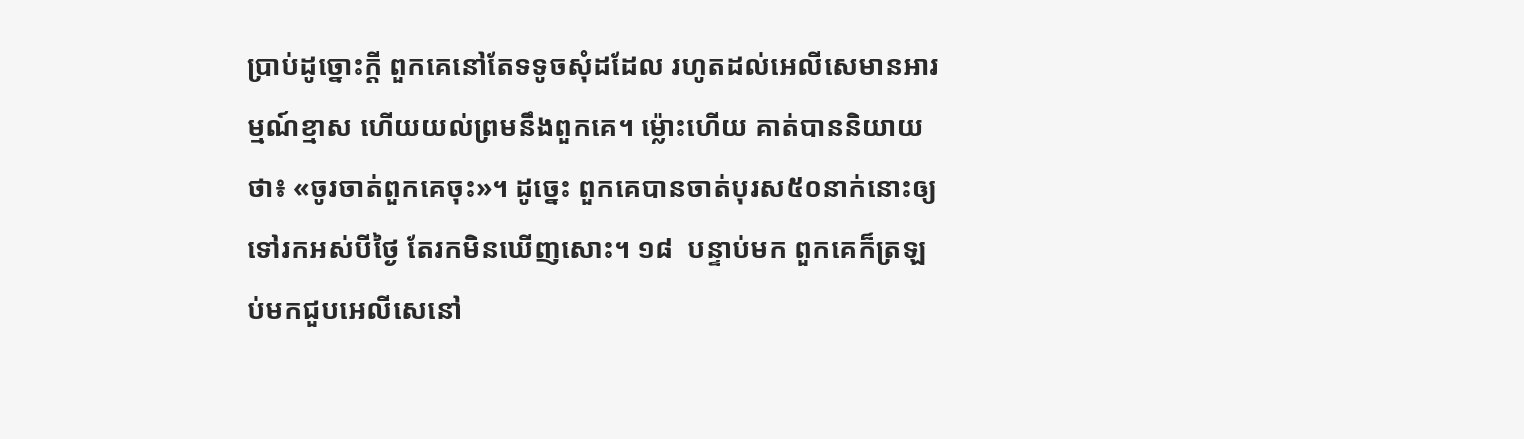ប្រាប់ដូច្នោះក្ដី ពួកគេនៅតែទទូចសុំដដែល រហូតដល់អេលីសេមានអារម្មណ៍ខ្មាស ហើយយល់ព្រមនឹងពួកគេ។ ម្ល៉ោះហើយ គាត់បាននិយាយថា៖ «ចូរចាត់ពួកគេចុះ»។ ដូច្នេះ ពួកគេបានចាត់បុរស៥០នាក់នោះឲ្យទៅរកអស់បីថ្ងៃ តែរកមិនឃើញសោះ។ ១៨  បន្ទាប់មក ពួកគេក៏ត្រឡប់មកជួបអេលីសេនៅ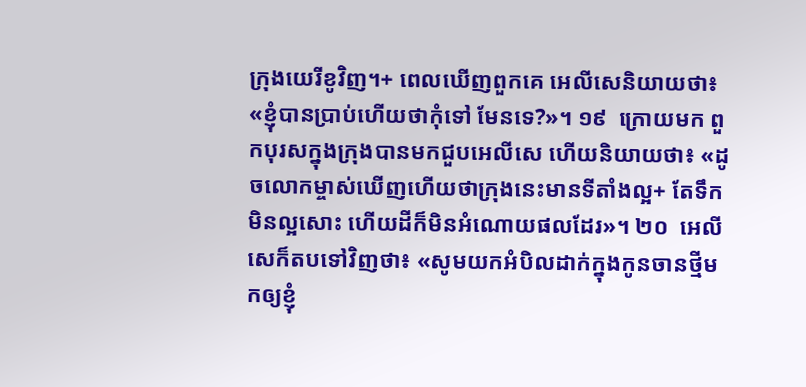ក្រុងយេរីខូវិញ។+ ពេលឃើញពួកគេ អេលីសេនិយាយថា៖ «ខ្ញុំបានប្រាប់ហើយថាកុំទៅ មែនទេ?»។ ១៩  ក្រោយមក ពួកបុរសក្នុងក្រុងបានមកជួបអេលីសេ ហើយនិយាយថា៖ «ដូចលោកម្ចាស់ឃើញហើយថាក្រុងនេះមានទីតាំងល្អ+ តែទឹកមិនល្អសោះ ហើយដីក៏មិនអំណោយផលដែរ»។ ២០  អេលីសេក៏តបទៅវិញថា៖ «សូមយកអំបិលដាក់ក្នុងកូនចានថ្មីមកឲ្យខ្ញុំ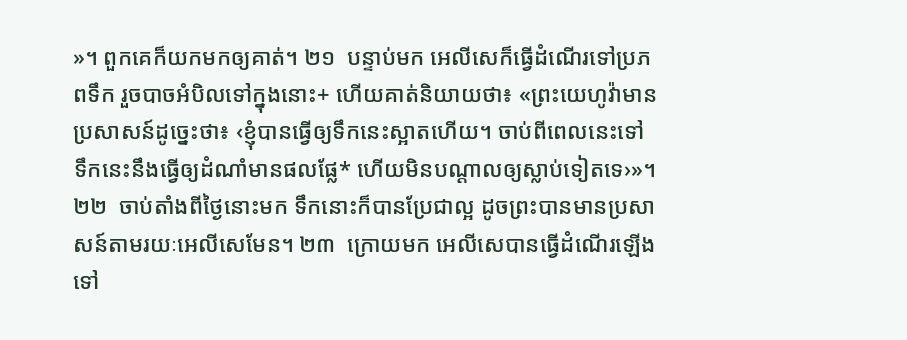»។ ពួកគេក៏យកមកឲ្យគាត់។ ២១  បន្ទាប់មក អេលីសេក៏ធ្វើដំណើរទៅប្រភពទឹក រួចបាចអំបិលទៅក្នុងនោះ+ ហើយគាត់និយាយថា៖ «ព្រះយេហូវ៉ាមានប្រសាសន៍ដូច្នេះថា៖ ‹ខ្ញុំបានធ្វើឲ្យទឹកនេះស្អាតហើយ។ ចាប់ពីពេលនេះទៅ ទឹកនេះនឹងធ្វើឲ្យដំណាំមានផលផ្លែ* ហើយមិនបណ្ដាលឲ្យស្លាប់ទៀតទេ›»។ ២២  ចាប់តាំងពីថ្ងៃនោះមក ទឹកនោះក៏បានប្រែជាល្អ ដូចព្រះបានមានប្រសាសន៍តាមរយៈអេលីសេមែន។ ២៣  ក្រោយមក អេលីសេបានធ្វើដំណើរឡើងទៅ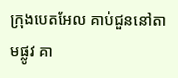ក្រុងបេតអែល គាប់ជួននៅតាមផ្លូវ គា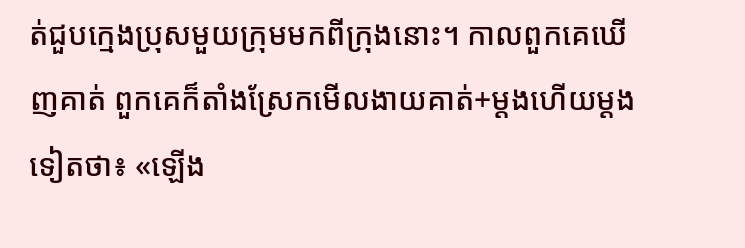ត់ជួបក្មេងប្រុសមួយក្រុមមកពីក្រុងនោះ។ កាលពួកគេឃើញគាត់ ពួកគេក៏តាំងស្រែកមើលងាយគាត់+ម្ដងហើយម្ដងទៀតថា៖ «ឡើង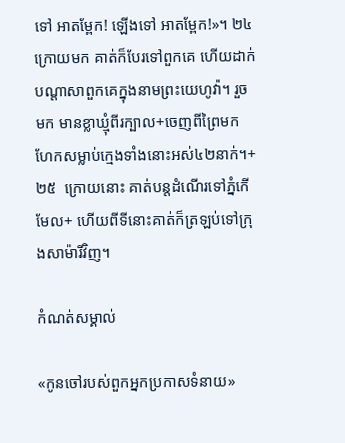ទៅ អាតម្ពែក! ឡើងទៅ អាតម្ពែក!»។ ២៤  ក្រោយមក គាត់ក៏បែរទៅពួកគេ ហើយដាក់បណ្ដាសាពួកគេក្នុងនាមព្រះយេហូវ៉ា។ រួចមក មានខ្លាឃ្មុំពីរក្បាល+ចេញពីព្រៃមកហែកសម្លាប់ក្មេងទាំងនោះអស់៤២នាក់។+ ២៥  ក្រោយនោះ គាត់បន្តដំណើរទៅភ្នំកើមែល+ ហើយពីទីនោះគាត់ក៏ត្រឡប់ទៅក្រុងសាម៉ារីវិញ។

កំណត់សម្គាល់

«កូនចៅរបស់ពួកអ្នកប្រកាសទំនាយ»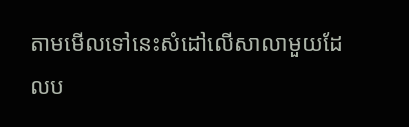តាមមើលទៅនេះសំដៅលើសាលាមួយដែលប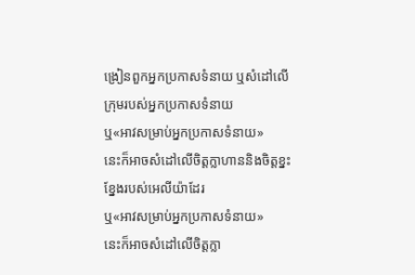ង្រៀនពួកអ្នកប្រកាសទំនាយ ឬសំដៅលើក្រុមរបស់អ្នកប្រកាសទំនាយ
ឬ«អាវសម្រាប់អ្នកប្រកាសទំនាយ»
នេះក៏អាចសំដៅលើចិត្តក្លាហាននិងចិត្តខ្នះខ្នែងរបស់អេលីយ៉ាដែរ
ឬ«អាវសម្រាប់អ្នកប្រកាសទំនាយ»
នេះក៏អាចសំដៅលើចិត្តក្លា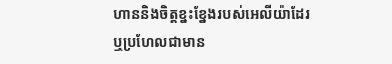ហាននិងចិត្តខ្នះខ្នែងរបស់អេលីយ៉ាដែរ
ឬប្រហែលជាមាន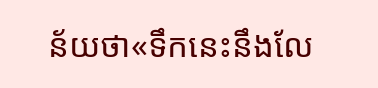ន័យថា«ទឹកនេះនឹងលែ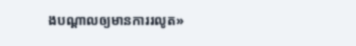ងបណ្ដាលឲ្យមានការរលូត»